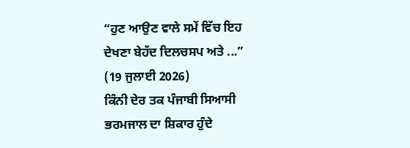“ਹੁਣ ਆਉਣ ਵਾਲੇ ਸਮੇਂ ਵਿੱਚ ਇਹ ਦੇਖਣਾ ਬੇਹੱਦ ਦਿਲਚਸਪ ਅਤੇ ...”
(19 ਜੁਲਾਈ 2026)
ਕਿੰਨੀ ਦੇਰ ਤਕ ਪੰਜਾਬੀ ਸਿਆਸੀ ਭਰਮਜਾਲ ਦਾ ਸ਼ਿਕਾਰ ਹੁੰਦੇ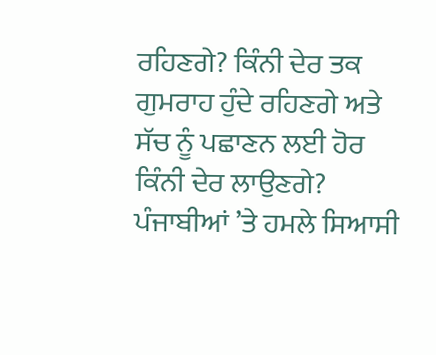ਰਹਿਣਗੇ? ਕਿੰਨੀ ਦੇਰ ਤਕ ਗੁਮਰਾਹ ਹੁੰਦੇ ਰਹਿਣਗੇ ਅਤੇ ਸੱਚ ਨੂੰ ਪਛਾਣਨ ਲਈ ਹੋਰ ਕਿੰਨੀ ਦੇਰ ਲਾਉਣਗੇ? ਪੰਜਾਬੀਆਂ ’ਤੇ ਹਮਲੇ ਸਿਆਸੀ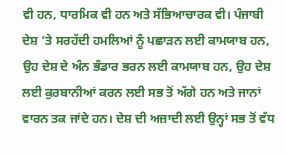ਵੀ ਹਨ, ਧਾਰਮਿਕ ਵੀ ਹਨ ਅਤੇ ਸੱਭਿਆਚਾਰਕ ਵੀ। ਪੰਜਾਬੀ ਦੇਸ਼ ’ਤੇ ਸਰਹੱਦੀ ਹਮਲਿਆਂ ਨੂੰ ਪਛਾੜਨ ਲਈ ਕਾਮਯਾਬ ਹਨ, ਉਹ ਦੇਸ਼ ਦੇ ਅੰਨ ਭੰਡਾਰ ਭਰਨ ਲਈ ਕਾਮਯਾਬ ਹਨ, ਉਹ ਦੇਸ਼ ਲਈ ਕੁਰਬਾਨੀਆਂ ਕਰਨ ਲਈ ਸਭ ਤੋਂ ਅੱਗੇ ਹਨ ਅਤੇ ਜਾਨਾਂ ਵਾਰਨ ਤਕ ਜਾਂਦੇ ਹਨ। ਦੇਸ਼ ਦੀ ਅਜ਼ਾਦੀ ਲਈ ਉਨ੍ਹਾਂ ਸਭ ਤੋਂ ਵੱਧ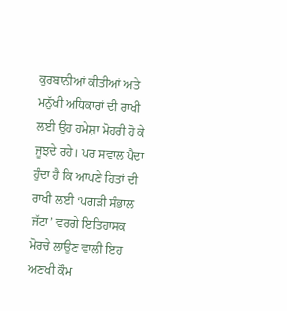ਕੁਰਬਾਨੀਆਂ ਕੀਤੀਆਂ ਅਤੇ ਮਨੁੱਖੀ ਅਧਿਕਾਰਾਂ ਦੀ ਰਾਖੀ ਲਈ ਉਹ ਹਮੇਸ਼ਾ ਮੋਹਰੀ ਹੋ ਕੇ ਜੂਝਦੇ ਰਹੇ। ਪਰ ਸਵਾਲ ਪੈਦਾ ਹੁੰਦਾ ਹੈ ਕਿ ਆਪਣੇ ਹਿਤਾਂ ਦੀ ਰਾਖੀ ਲਈ ‘ਪਗੜੀ ਸੰਭਾਲ ਜੱਟਾ’ ਵਰਗੇ ਇਤਿਹਾਸਕ ਮੋਰਚੇ ਲਾਉਣ ਵਾਲੀ ਇਹ ਅਣਖੀ ਕੌਮ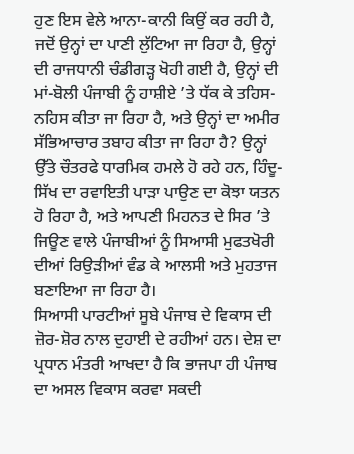ਹੁਣ ਇਸ ਵੇਲੇ ਆਨਾ-ਕਾਨੀ ਕਿਉਂ ਕਰ ਰਹੀ ਹੈ, ਜਦੋਂ ਉਨ੍ਹਾਂ ਦਾ ਪਾਣੀ ਲੁੱਟਿਆ ਜਾ ਰਿਹਾ ਹੈ, ਉਨ੍ਹਾਂ ਦੀ ਰਾਜਧਾਨੀ ਚੰਡੀਗੜ੍ਹ ਖੋਹੀ ਗਈ ਹੈ, ਉਨ੍ਹਾਂ ਦੀ ਮਾਂ-ਬੋਲੀ ਪੰਜਾਬੀ ਨੂੰ ਹਾਸ਼ੀਏ ’ਤੇ ਧੱਕ ਕੇ ਤਹਿਸ-ਨਹਿਸ ਕੀਤਾ ਜਾ ਰਿਹਾ ਹੈ, ਅਤੇ ਉਨ੍ਹਾਂ ਦਾ ਅਮੀਰ ਸੱਭਿਆਚਾਰ ਤਬਾਹ ਕੀਤਾ ਜਾ ਰਿਹਾ ਹੈ? ਉਨ੍ਹਾਂ ਉੱਤੇ ਚੌਤਰਫੇ ਧਾਰਮਿਕ ਹਮਲੇ ਹੋ ਰਹੇ ਹਨ, ਹਿੰਦੂ-ਸਿੱਖ ਦਾ ਰਵਾਇਤੀ ਪਾੜਾ ਪਾਉਣ ਦਾ ਕੋਝਾ ਯਤਨ ਹੋ ਰਿਹਾ ਹੈ, ਅਤੇ ਆਪਣੀ ਮਿਹਨਤ ਦੇ ਸਿਰ ’ਤੇ ਜਿਊਣ ਵਾਲੇ ਪੰਜਾਬੀਆਂ ਨੂੰ ਸਿਆਸੀ ਮੁਫਤਖੋਰੀ ਦੀਆਂ ਰਿਉੜੀਆਂ ਵੰਡ ਕੇ ਆਲਸੀ ਅਤੇ ਮੁਹਤਾਜ ਬਣਾਇਆ ਜਾ ਰਿਹਾ ਹੈ।
ਸਿਆਸੀ ਪਾਰਟੀਆਂ ਸੂਬੇ ਪੰਜਾਬ ਦੇ ਵਿਕਾਸ ਦੀ ਜ਼ੋਰ-ਸ਼ੋਰ ਨਾਲ ਦੁਹਾਈ ਦੇ ਰਹੀਆਂ ਹਨ। ਦੇਸ਼ ਦਾ ਪ੍ਰਧਾਨ ਮੰਤਰੀ ਆਖਦਾ ਹੈ ਕਿ ਭਾਜਪਾ ਹੀ ਪੰਜਾਬ ਦਾ ਅਸਲ ਵਿਕਾਸ ਕਰਵਾ ਸਕਦੀ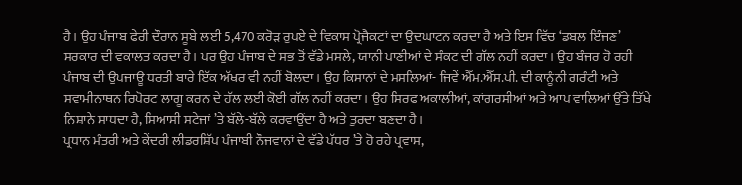ਹੈ। ਉਹ ਪੰਜਾਬ ਫੇਰੀ ਦੌਰਾਨ ਸੂਬੇ ਲਈ 5,470 ਕਰੋੜ ਰੁਪਏ ਦੇ ਵਿਕਾਸ ਪ੍ਰੋਜੈਕਟਾਂ ਦਾ ਉਦਘਾਟਨ ਕਰਦਾ ਹੈ ਅਤੇ ਇਸ ਵਿੱਚ ‘ਡਬਲ ਇੰਜਣ’ ਸਰਕਾਰ ਦੀ ਵਕਾਲਤ ਕਰਦਾ ਹੈ। ਪਰ ਉਹ ਪੰਜਾਬ ਦੇ ਸਭ ਤੋਂ ਵੱਡੇ ਮਸਲੇ, ਯਾਨੀ ਪਾਣੀਆਂ ਦੇ ਸੰਕਟ ਦੀ ਗੱਲ ਨਹੀਂ ਕਰਦਾ। ਉਹ ਬੰਜਰ ਹੋ ਰਹੀ ਪੰਜਾਬ ਦੀ ਉਪਜਾਊ ਧਰਤੀ ਬਾਰੇ ਇੱਕ ਅੱਖਰ ਵੀ ਨਹੀਂ ਬੋਲਦਾ। ਉਹ ਕਿਸਾਨਾਂ ਦੇ ਮਸਲਿਆਂ- ਜਿਵੇਂ ਐੱਮ.ਐੱਸ.ਪੀ. ਦੀ ਕਾਨੂੰਨੀ ਗਰੰਟੀ ਅਤੇ ਸਵਾਮੀਨਾਥਨ ਰਿਪੋਰਟ ਲਾਗੂ ਕਰਨ ਦੇ ਹੱਲ ਲਈ ਕੋਈ ਗੱਲ ਨਹੀਂ ਕਰਦਾ। ਉਹ ਸਿਰਫ ਅਕਾਲੀਆਂ, ਕਾਂਗਰਸੀਆਂ ਅਤੇ ਆਪ ਵਾਲਿਆਂ ਉੱਤੇ ਤਿੱਖੇ ਨਿਸ਼ਾਨੇ ਸਾਧਦਾ ਹੈ, ਸਿਆਸੀ ਸਟੇਜਾਂ ’ਤੇ ਬੱਲੇ-ਬੱਲੇ ਕਰਵਾਉਂਦਾ ਹੈ ਅਤੇ ਤੁਰਦਾ ਬਣਦਾ ਹੈ।
ਪ੍ਰਧਾਨ ਮੰਤਰੀ ਅਤੇ ਕੇਂਦਰੀ ਲੀਡਰਸ਼ਿੱਪ ਪੰਜਾਬੀ ਨੌਜਵਾਨਾਂ ਦੇ ਵੱਡੇ ਪੱਧਰ ’ਤੇ ਹੋ ਰਹੇ ਪ੍ਰਵਾਸ,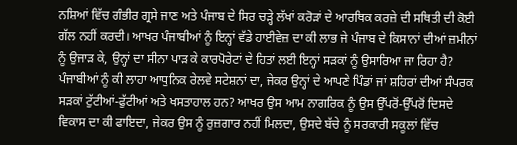ਨਸ਼ਿਆਂ ਵਿੱਚ ਗੰਭੀਰ ਗ੍ਰਸੇ ਜਾਣ ਅਤੇ ਪੰਜਾਬ ਦੇ ਸਿਰ ਚੜ੍ਹੇ ਲੱਖਾਂ ਕਰੋੜਾਂ ਦੇ ਆਰਥਿਕ ਕਰਜ਼ੇ ਦੀ ਸਥਿਤੀ ਦੀ ਕੋਈ ਗੱਲ ਨਹੀਂ ਕਰਦੀ। ਆਖਰ ਪੰਜਾਬੀਆਂ ਨੂੰ ਇਨ੍ਹਾਂ ਵੱਡੇ ਹਾਈਵੇਜ਼ ਦਾ ਕੀ ਲਾਭ ਜੇ ਪੰਜਾਬ ਦੇ ਕਿਸਾਨਾਂ ਦੀਆਂ ਜ਼ਮੀਨਾਂ ਨੂੰ ਉਜਾੜ ਕੇ, ਉਨ੍ਹਾਂ ਦਾ ਸੀਨਾ ਪਾੜ ਕੇ ਕਾਰਪੋਰੇਟਾਂ ਦੇ ਹਿਤਾਂ ਲਈ ਇਨ੍ਹਾਂ ਸੜਕਾਂ ਨੂੰ ਉਸਾਰਿਆ ਜਾ ਰਿਹਾ ਹੈ? ਪੰਜਾਬੀਆਂ ਨੂੰ ਕੀ ਲਾਹਾ ਆਧੁਨਿਕ ਰੇਲਵੇ ਸਟੇਸ਼ਨਾਂ ਦਾ, ਜੇਕਰ ਉਨ੍ਹਾਂ ਦੇ ਆਪਣੇ ਪਿੰਡਾਂ ਜਾਂ ਸ਼ਹਿਰਾਂ ਦੀਆਂ ਸੰਪਰਕ ਸੜਕਾਂ ਟੁੱਟੀਆਂ-ਫੁੱਟੀਆਂ ਅਤੇ ਖਸਤਾਹਾਲ ਹਨ? ਆਖਰ ਉਸ ਆਮ ਨਾਗਰਿਕ ਨੂੰ ਉਸ ਉੱਪਰੋਂ-ਉੱਪਰੋਂ ਦਿਸਦੇ ਵਿਕਾਸ ਦਾ ਕੀ ਫਾਇਦਾ, ਜੇਕਰ ਉਸ ਨੂੰ ਰੁਜ਼ਗਾਰ ਨਹੀਂ ਮਿਲਦਾ, ਉਸਦੇ ਬੱਚੇ ਨੂੰ ਸਰਕਾਰੀ ਸਕੂਲਾਂ ਵਿੱਚ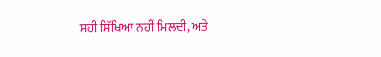ਸਹੀ ਸਿੱਖਿਆ ਨਹੀਂ ਮਿਲਦੀ, ਅਤੇ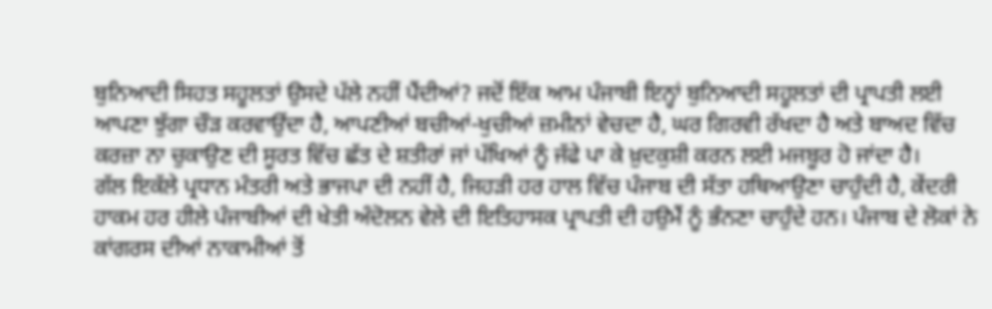ਬੁਨਿਆਦੀ ਸਿਹਤ ਸਹੂਲਤਾਂ ਉਸਦੇ ਪੱਲੇ ਨਹੀਂ ਪੈਂਦੀਆਂ? ਜਦੋਂ ਇੱਕ ਆਮ ਪੰਜਾਬੀ ਇਨ੍ਹਾਂ ਬੁਨਿਆਦੀ ਸਹੂਲਤਾਂ ਦੀ ਪ੍ਰਾਪਤੀ ਲਈ ਆਪਣਾ ਝੁੱਗਾ ਚੌੜ ਕਰਵਾਉਂਦਾ ਹੈ, ਆਪਣੀਆਂ ਬਚੀਆਂ-ਖੁਚੀਆਂ ਜ਼ਮੀਨਾਂ ਵੇਚਦਾ ਹੈ, ਘਰ ਗਿਰਵੀ ਰੱਖਦਾ ਹੈ ਅਤੇ ਬਾਅਦ ਵਿੱਚ ਕਰਜ਼ਾ ਨਾ ਚੁਕਾਉਣ ਦੀ ਸੂਰਤ ਵਿੱਚ ਛੱਤ ਦੇ ਸ਼ਤੀਰਾਂ ਜਾਂ ਪੱਖਿਆਂ ਨੂੰ ਜੱਫੇ ਪਾ ਕੇ ਖ਼ੁਦਕੁਸ਼ੀ ਕਰਨ ਲਈ ਮਜਬੂਰ ਹੋ ਜਾਂਦਾ ਹੈ।
ਗੱਲ ਇਕੱਲੇ ਪ੍ਰਧਾਨ ਮੰਤਰੀ ਅਤੇ ਭਾਜਪਾ ਦੀ ਨਹੀਂ ਹੈ, ਜਿਹੜੀ ਹਰ ਹਾਲ ਵਿੱਚ ਪੰਜਾਬ ਦੀ ਸੱਤਾ ਹਥਿਆਉਣਾ ਚਾਹੁੰਦੀ ਹੈ, ਕੇਂਦਰੀ ਹਾਕਮ ਹਰ ਹੀਲੇ ਪੰਜਾਬੀਆਂ ਦੀ ਖੇਤੀ ਅੰਦੋਲਨ ਵੇਲੇ ਦੀ ਇਤਿਹਾਸਕ ਪ੍ਰਾਪਤੀ ਦੀ ਹਉਮੈਂ ਨੂੰ ਭੰਨਣਾ ਚਾਹੁੰਦੇ ਹਨ। ਪੰਜਾਬ ਦੇ ਲੋਕਾਂ ਨੇ ਕਾਂਗਰਸ ਦੀਆਂ ਨਾਕਾਮੀਆਂ ਤੋਂ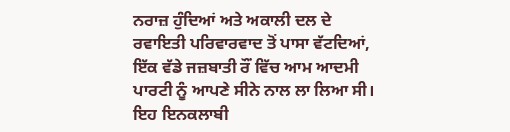ਨਰਾਜ਼ ਹੁੰਦਿਆਂ ਅਤੇ ਅਕਾਲੀ ਦਲ ਦੇ ਰਵਾਇਤੀ ਪਰਿਵਾਰਵਾਦ ਤੋਂ ਪਾਸਾ ਵੱਟਦਿਆਂ, ਇੱਕ ਵੱਡੇ ਜਜ਼ਬਾਤੀ ਰੌਂ ਵਿੱਚ ਆਮ ਆਦਮੀ ਪਾਰਟੀ ਨੂੰ ਆਪਣੇ ਸੀਨੇ ਨਾਲ ਲਾ ਲਿਆ ਸੀ। ਇਹ ਇਨਕਲਾਬੀ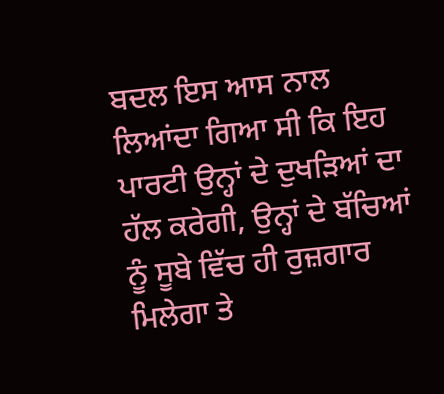ਬਦਲ ਇਸ ਆਸ ਨਾਲ ਲਿਆਂਦਾ ਗਿਆ ਸੀ ਕਿ ਇਹ ਪਾਰਟੀ ਉਨ੍ਹਾਂ ਦੇ ਦੁਖੜਿਆਂ ਦਾ ਹੱਲ ਕਰੇਗੀ, ਉਨ੍ਹਾਂ ਦੇ ਬੱਚਿਆਂ ਨੂੰ ਸੂਬੇ ਵਿੱਚ ਹੀ ਰੁਜ਼ਗਾਰ ਮਿਲੇਗਾ ਤੇ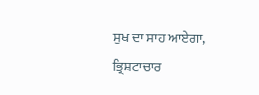ਸੁਖ ਦਾ ਸਾਹ ਆਏਗਾ, ਭ੍ਰਿਸ਼ਟਾਚਾਰ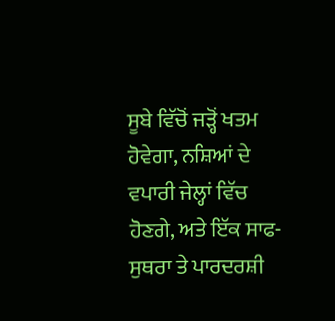ਸੂਬੇ ਵਿੱਚੋਂ ਜੜ੍ਹੋਂ ਖਤਮ ਹੋਵੇਗਾ, ਨਸ਼ਿਆਂ ਦੇ ਵਪਾਰੀ ਜੇਲ੍ਹਾਂ ਵਿੱਚ ਹੋਣਗੇ, ਅਤੇ ਇੱਕ ਸਾਫ-ਸੁਥਰਾ ਤੇ ਪਾਰਦਰਸ਼ੀ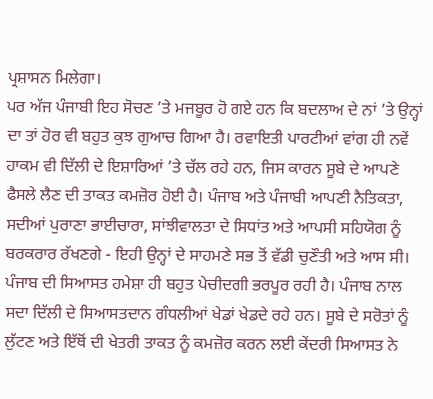ਪ੍ਰਸ਼ਾਸਨ ਮਿਲੇਗਾ।
ਪਰ ਅੱਜ ਪੰਜਾਬੀ ਇਹ ਸੋਚਣ ’ਤੇ ਮਜਬੂਰ ਹੋ ਗਏ ਹਨ ਕਿ ਬਦਲਾਅ ਦੇ ਨਾਂ ’ਤੇ ਉਨ੍ਹਾਂ ਦਾ ਤਾਂ ਹੋਰ ਵੀ ਬਹੁਤ ਕੁਝ ਗੁਆਚ ਗਿਆ ਹੈ। ਰਵਾਇਤੀ ਪਾਰਟੀਆਂ ਵਾਂਗ ਹੀ ਨਵੇਂ ਹਾਕਮ ਵੀ ਦਿੱਲੀ ਦੇ ਇਸ਼ਾਰਿਆਂ ’ਤੇ ਚੱਲ ਰਹੇ ਹਨ, ਜਿਸ ਕਾਰਨ ਸੂਬੇ ਦੇ ਆਪਣੇ ਫੈਸਲੇ ਲੈਣ ਦੀ ਤਾਕਤ ਕਮਜ਼ੋਰ ਹੋਈ ਹੈ। ਪੰਜਾਬ ਅਤੇ ਪੰਜਾਬੀ ਆਪਣੀ ਨੈਤਿਕਤਾ, ਸਦੀਆਂ ਪੁਰਾਣਾ ਭਾਈਚਾਰਾ, ਸਾਂਝੀਵਾਲਤਾ ਦੇ ਸਿਧਾਂਤ ਅਤੇ ਆਪਸੀ ਸਹਿਯੋਗ ਨੂੰ ਬਰਕਰਾਰ ਰੱਖਣਗੇ - ਇਹੀ ਉਨ੍ਹਾਂ ਦੇ ਸਾਹਮਣੇ ਸਭ ਤੋਂ ਵੱਡੀ ਚੁਣੌਤੀ ਅਤੇ ਆਸ ਸੀ।
ਪੰਜਾਬ ਦੀ ਸਿਆਸਤ ਹਮੇਸ਼ਾ ਹੀ ਬਹੁਤ ਪੇਚੀਦਗੀ ਭਰਪੂਰ ਰਹੀ ਹੈ। ਪੰਜਾਬ ਨਾਲ ਸਦਾ ਦਿੱਲੀ ਦੇ ਸਿਆਸਤਦਾਨ ਗੰਧਲੀਆਂ ਖੇਡਾਂ ਖੇਡਦੇ ਰਹੇ ਹਨ। ਸੂਬੇ ਦੇ ਸਰੋਤਾਂ ਨੂੰ ਲੁੱਟਣ ਅਤੇ ਇੱਥੋਂ ਦੀ ਖੇਤਰੀ ਤਾਕਤ ਨੂੰ ਕਮਜ਼ੋਰ ਕਰਨ ਲਈ ਕੇਂਦਰੀ ਸਿਆਸਤ ਨੇ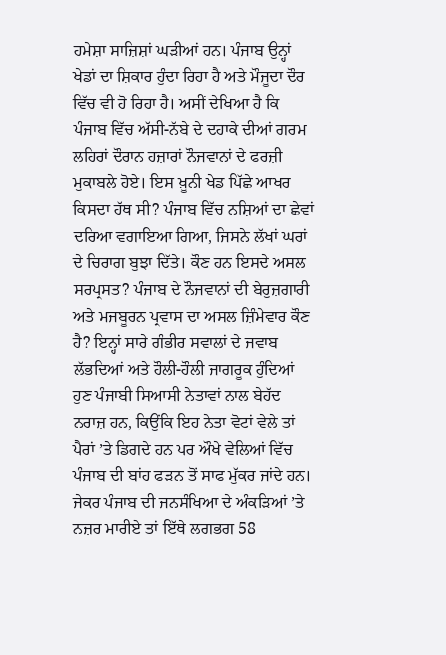ਹਮੇਸ਼ਾ ਸਾਜ਼ਿਸ਼ਾਂ ਘੜੀਆਂ ਹਨ। ਪੰਜਾਬ ਉਨ੍ਹਾਂ ਖੇਡਾਂ ਦਾ ਸ਼ਿਕਾਰ ਹੁੰਦਾ ਰਿਹਾ ਹੈ ਅਤੇ ਮੌਜੂਦਾ ਦੌਰ ਵਿੱਚ ਵੀ ਹੋ ਰਿਹਾ ਹੈ। ਅਸੀਂ ਦੇਖਿਆ ਹੈ ਕਿ ਪੰਜਾਬ ਵਿੱਚ ਅੱਸੀ-ਨੱਬੇ ਦੇ ਦਹਾਕੇ ਦੀਆਂ ਗਰਮ ਲਹਿਰਾਂ ਦੌਰਾਨ ਹਜ਼ਾਰਾਂ ਨੌਜਵਾਨਾਂ ਦੇ ਫਰਜ਼ੀ ਮੁਕਾਬਲੇ ਹੋਏ। ਇਸ ਖ਼ੂਨੀ ਖੇਡ ਪਿੱਛੇ ਆਖਰ ਕਿਸਦਾ ਹੱਥ ਸੀ? ਪੰਜਾਬ ਵਿੱਚ ਨਸ਼ਿਆਂ ਦਾ ਛੇਵਾਂ ਦਰਿਆ ਵਗਾਇਆ ਗਿਆ, ਜਿਸਨੇ ਲੱਖਾਂ ਘਰਾਂ ਦੇ ਚਿਰਾਗ ਬੁਝਾ ਦਿੱਤੇ। ਕੌਣ ਹਨ ਇਸਦੇ ਅਸਲ ਸਰਪ੍ਰਸਤ? ਪੰਜਾਬ ਦੇ ਨੌਜਵਾਨਾਂ ਦੀ ਬੇਰੁਜ਼ਗਾਰੀ ਅਤੇ ਮਜਬੂਰਨ ਪ੍ਰਵਾਸ ਦਾ ਅਸਲ ਜ਼ਿੰਮੇਵਾਰ ਕੌਣ ਹੈ? ਇਨ੍ਹਾਂ ਸਾਰੇ ਗੰਭੀਰ ਸਵਾਲਾਂ ਦੇ ਜਵਾਬ ਲੱਭਦਿਆਂ ਅਤੇ ਹੌਲੀ-ਹੌਲੀ ਜਾਗਰੂਕ ਹੁੰਦਿਆਂ ਹੁਣ ਪੰਜਾਬੀ ਸਿਆਸੀ ਨੇਤਾਵਾਂ ਨਾਲ ਬੇਹੱਦ ਨਰਾਜ਼ ਹਨ, ਕਿਉਂਕਿ ਇਹ ਨੇਤਾ ਵੋਟਾਂ ਵੇਲੇ ਤਾਂ ਪੈਰਾਂ ’ਤੇ ਡਿਗਦੇ ਹਨ ਪਰ ਔਖੇ ਵੇਲਿਆਂ ਵਿੱਚ ਪੰਜਾਬ ਦੀ ਬਾਂਹ ਫੜਨ ਤੋਂ ਸਾਫ ਮੁੱਕਰ ਜਾਂਦੇ ਹਨ।
ਜੇਕਰ ਪੰਜਾਬ ਦੀ ਜਨਸੰਖਿਆ ਦੇ ਅੰਕੜਿਆਂ ’ਤੇ ਨਜ਼ਰ ਮਾਰੀਏ ਤਾਂ ਇੱਥੇ ਲਗਭਗ 58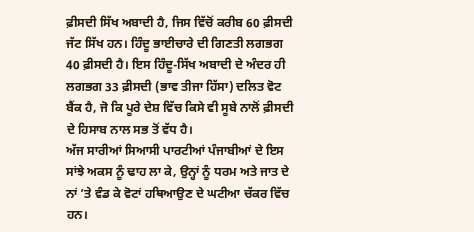ਫ਼ੀਸਦੀ ਸਿੱਖ ਅਬਾਦੀ ਹੈ, ਜਿਸ ਵਿੱਚੋਂ ਕਰੀਬ 60 ਫ਼ੀਸਦੀ ਜੱਟ ਸਿੱਖ ਹਨ। ਹਿੰਦੂ ਭਾਈਚਾਰੇ ਦੀ ਗਿਣਤੀ ਲਗਭਗ 40 ਫ਼ੀਸਦੀ ਹੈ। ਇਸ ਹਿੰਦੂ-ਸਿੱਖ ਅਬਾਦੀ ਦੇ ਅੰਦਰ ਹੀ ਲਗਭਗ 33 ਫ਼ੀਸਦੀ (ਭਾਵ ਤੀਜਾ ਹਿੱਸਾ) ਦਲਿਤ ਵੋਟ ਬੈਂਕ ਹੈ, ਜੋ ਕਿ ਪੂਰੇ ਦੇਸ਼ ਵਿੱਚ ਕਿਸੇ ਵੀ ਸੂਬੇ ਨਾਲੋਂ ਫ਼ੀਸਦੀ ਦੇ ਹਿਸਾਬ ਨਾਲ ਸਭ ਤੋਂ ਵੱਧ ਹੈ।
ਅੱਜ ਸਾਰੀਆਂ ਸਿਆਸੀ ਪਾਰਟੀਆਂ ਪੰਜਾਬੀਆਂ ਦੇ ਇਸ ਸਾਂਝੇ ਅਕਸ ਨੂੰ ਢਾਹ ਲਾ ਕੇ, ਉਨ੍ਹਾਂ ਨੂੰ ਧਰਮ ਅਤੇ ਜਾਤ ਦੇ ਨਾਂ ’ਤੇ ਵੰਡ ਕੇ ਵੋਟਾਂ ਹਥਿਆਉਣ ਦੇ ਘਟੀਆ ਚੱਕਰ ਵਿੱਚ ਹਨ।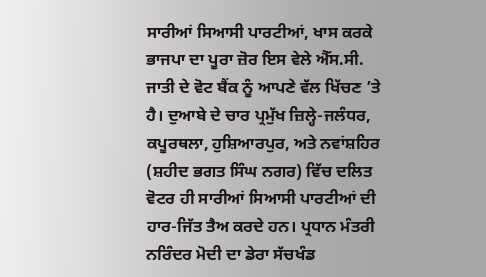ਸਾਰੀਆਂ ਸਿਆਸੀ ਪਾਰਟੀਆਂ, ਖਾਸ ਕਰਕੇ ਭਾਜਪਾ ਦਾ ਪੂਰਾ ਜ਼ੋਰ ਇਸ ਵੇਲੇ ਐੱਸ.ਸੀ. ਜਾਤੀ ਦੇ ਵੋਟ ਬੈਂਕ ਨੂੰ ਆਪਣੇ ਵੱਲ ਖਿੱਚਣ ’ਤੇ ਹੈ। ਦੁਆਬੇ ਦੇ ਚਾਰ ਪ੍ਰਮੁੱਖ ਜ਼ਿਲ੍ਹੇ-ਜਲੰਧਰ, ਕਪੂਰਥਲਾ, ਹੁਸ਼ਿਆਰਪੁਰ, ਅਤੇ ਨਵਾਂਸ਼ਹਿਰ (ਸ਼ਹੀਦ ਭਗਤ ਸਿੰਘ ਨਗਰ) ਵਿੱਚ ਦਲਿਤ ਵੋਟਰ ਹੀ ਸਾਰੀਆਂ ਸਿਆਸੀ ਪਾਰਟੀਆਂ ਦੀ ਹਾਰ-ਜਿੱਤ ਤੈਅ ਕਰਦੇ ਹਨ। ਪ੍ਰਧਾਨ ਮੰਤਰੀ ਨਰਿੰਦਰ ਮੋਦੀ ਦਾ ਡੇਰਾ ਸੱਚਖੰਡ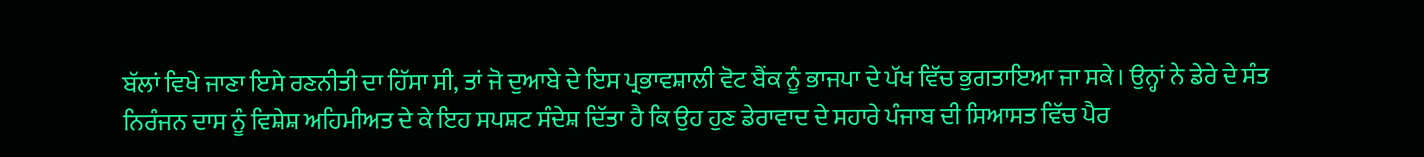ਬੱਲਾਂ ਵਿਖੇ ਜਾਣਾ ਇਸੇ ਰਣਨੀਤੀ ਦਾ ਹਿੱਸਾ ਸੀ, ਤਾਂ ਜੋ ਦੁਆਬੇ ਦੇ ਇਸ ਪ੍ਰਭਾਵਸ਼ਾਲੀ ਵੋਟ ਬੈਂਕ ਨੂੰ ਭਾਜਪਾ ਦੇ ਪੱਖ ਵਿੱਚ ਭੁਗਤਾਇਆ ਜਾ ਸਕੇ। ਉਨ੍ਹਾਂ ਨੇ ਡੇਰੇ ਦੇ ਸੰਤ ਨਿਰੰਜਨ ਦਾਸ ਨੂੰ ਵਿਸ਼ੇਸ਼ ਅਹਿਮੀਅਤ ਦੇ ਕੇ ਇਹ ਸਪਸ਼ਟ ਸੰਦੇਸ਼ ਦਿੱਤਾ ਹੈ ਕਿ ਉਹ ਹੁਣ ਡੇਰਾਵਾਦ ਦੇ ਸਹਾਰੇ ਪੰਜਾਬ ਦੀ ਸਿਆਸਤ ਵਿੱਚ ਪੈਰ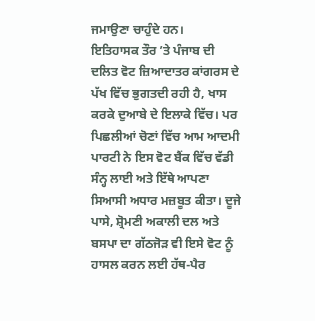ਜਮਾਉਣਾ ਚਾਹੁੰਦੇ ਹਨ।
ਇਤਿਹਾਸਕ ਤੌਰ ’ਤੇ ਪੰਜਾਬ ਦੀ ਦਲਿਤ ਵੋਟ ਜ਼ਿਆਦਾਤਰ ਕਾਂਗਰਸ ਦੇ ਪੱਖ ਵਿੱਚ ਭੁਗਤਦੀ ਰਹੀ ਹੈ, ਖਾਸ ਕਰਕੇ ਦੁਆਬੇ ਦੇ ਇਲਾਕੇ ਵਿੱਚ। ਪਰ ਪਿਛਲੀਆਂ ਚੋਣਾਂ ਵਿੱਚ ਆਮ ਆਦਮੀ ਪਾਰਟੀ ਨੇ ਇਸ ਵੋਟ ਬੈਂਕ ਵਿੱਚ ਵੱਡੀ ਸੰਨ੍ਹ ਲਾਈ ਅਤੇ ਇੱਥੇ ਆਪਣਾ ਸਿਆਸੀ ਅਧਾਰ ਮਜ਼ਬੂਤ ਕੀਤਾ। ਦੂਜੇ ਪਾਸੇ, ਸ਼੍ਰੋਮਣੀ ਅਕਾਲੀ ਦਲ ਅਤੇ ਬਸਪਾ ਦਾ ਗੱਠਜੋੜ ਵੀ ਇਸੇ ਵੋਟ ਨੂੰ ਹਾਸਲ ਕਰਨ ਲਈ ਹੱਥ-ਪੈਰ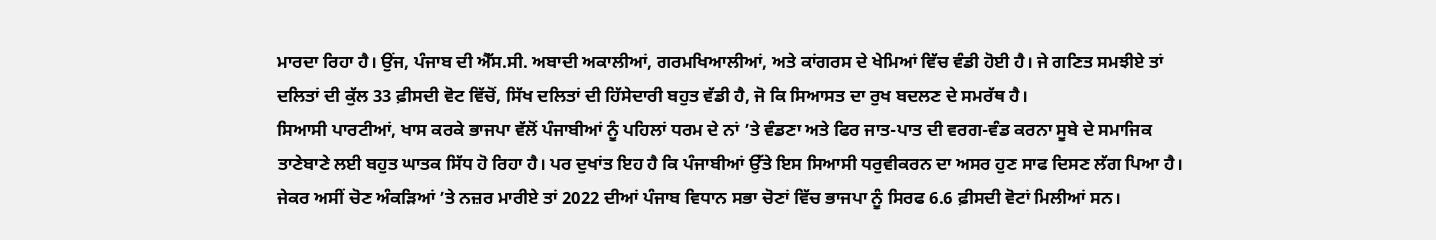ਮਾਰਦਾ ਰਿਹਾ ਹੈ। ਉਂਜ, ਪੰਜਾਬ ਦੀ ਐੱਸ.ਸੀ. ਅਬਾਦੀ ਅਕਾਲੀਆਂ, ਗਰਮਖਿਆਲੀਆਂ, ਅਤੇ ਕਾਂਗਰਸ ਦੇ ਖੇਮਿਆਂ ਵਿੱਚ ਵੰਡੀ ਹੋਈ ਹੈ। ਜੇ ਗਣਿਤ ਸਮਝੀਏ ਤਾਂ ਦਲਿਤਾਂ ਦੀ ਕੁੱਲ 33 ਫ਼ੀਸਦੀ ਵੋਟ ਵਿੱਚੋਂ, ਸਿੱਖ ਦਲਿਤਾਂ ਦੀ ਹਿੱਸੇਦਾਰੀ ਬਹੁਤ ਵੱਡੀ ਹੈ, ਜੋ ਕਿ ਸਿਆਸਤ ਦਾ ਰੁਖ ਬਦਲਣ ਦੇ ਸਮਰੱਥ ਹੈ।
ਸਿਆਸੀ ਪਾਰਟੀਆਂ, ਖਾਸ ਕਰਕੇ ਭਾਜਪਾ ਵੱਲੋਂ ਪੰਜਾਬੀਆਂ ਨੂੰ ਪਹਿਲਾਂ ਧਰਮ ਦੇ ਨਾਂ ’ਤੇ ਵੰਡਣਾ ਅਤੇ ਫਿਰ ਜਾਤ-ਪਾਤ ਦੀ ਵਰਗ-ਵੰਡ ਕਰਨਾ ਸੂਬੇ ਦੇ ਸਮਾਜਿਕ ਤਾਣੇਬਾਣੇ ਲਈ ਬਹੁਤ ਘਾਤਕ ਸਿੱਧ ਹੋ ਰਿਹਾ ਹੈ। ਪਰ ਦੁਖਾਂਤ ਇਹ ਹੈ ਕਿ ਪੰਜਾਬੀਆਂ ਉੱਤੇ ਇਸ ਸਿਆਸੀ ਧਰੁਵੀਕਰਨ ਦਾ ਅਸਰ ਹੁਣ ਸਾਫ ਦਿਸਣ ਲੱਗ ਪਿਆ ਹੈ। ਜੇਕਰ ਅਸੀਂ ਚੋਣ ਅੰਕੜਿਆਂ ’ਤੇ ਨਜ਼ਰ ਮਾਰੀਏ ਤਾਂ 2022 ਦੀਆਂ ਪੰਜਾਬ ਵਿਧਾਨ ਸਭਾ ਚੋਣਾਂ ਵਿੱਚ ਭਾਜਪਾ ਨੂੰ ਸਿਰਫ 6.6 ਫ਼ੀਸਦੀ ਵੋਟਾਂ ਮਿਲੀਆਂ ਸਨ।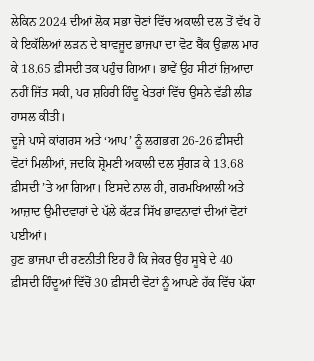ਲੇਕਿਨ 2024 ਦੀਆਂ ਲੋਕ ਸਭਾ ਚੋਣਾਂ ਵਿੱਚ ਅਕਾਲੀ ਦਲ ਤੋਂ ਵੱਖ ਹੋ ਕੇ ਇਕੱਲਿਆਂ ਲੜਨ ਦੇ ਬਾਵਜੂਦ ਭਾਜਪਾ ਦਾ ਵੋਟ ਬੈਂਕ ਉਛਾਲ ਮਾਰ ਕੇ 18.65 ਫ਼ੀਸਦੀ ਤਕ ਪਹੁੰਚ ਗਿਆ। ਭਾਵੇਂ ਉਹ ਸੀਟਾਂ ਜ਼ਿਆਦਾ ਨਹੀਂ ਜਿੱਤ ਸਕੀ, ਪਰ ਸ਼ਹਿਰੀ ਹਿੰਦੂ ਖੇਤਰਾਂ ਵਿੱਚ ਉਸਨੇ ਵੱਡੀ ਲੀਡ ਹਾਸਲ ਕੀਤੀ।
ਦੂਜੇ ਪਾਸੇ ਕਾਂਗਰਸ ਅਤੇ ‘ਆਪ’ ਨੂੰ ਲਗਭਗ 26-26 ਫ਼ੀਸਦੀ ਵੋਟਾਂ ਮਿਲੀਆਂ, ਜਦਕਿ ਸ਼੍ਰੋਮਣੀ ਅਕਾਲੀ ਦਲ ਸੁੰਗੜ ਕੇ 13.68 ਫ਼ੀਸਦੀ ’ਤੇ ਆ ਗਿਆ। ਇਸਦੇ ਨਾਲ ਹੀ, ਗਰਮਖਿਆਲੀ ਅਤੇ ਆਜ਼ਾਦ ਉਮੀਦਵਾਰਾਂ ਦੇ ਪੱਲੇ ਕੱਟੜ ਸਿੱਖ ਭਾਵਨਾਵਾਂ ਦੀਆਂ ਵੋਟਾਂ ਪਈਆਂ।
ਹੁਣ ਭਾਜਪਾ ਦੀ ਰਣਨੀਤੀ ਇਹ ਹੈ ਕਿ ਜੇਕਰ ਉਹ ਸੂਬੇ ਦੇ 40 ਫ਼ੀਸਦੀ ਹਿੰਦੂਆਂ ਵਿੱਚੋਂ 30 ਫ਼ੀਸਦੀ ਵੋਟਾਂ ਨੂੰ ਆਪਣੇ ਹੱਕ ਵਿੱਚ ਪੱਕਾ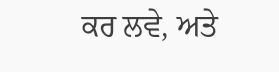ਕਰ ਲਵੇ, ਅਤੇ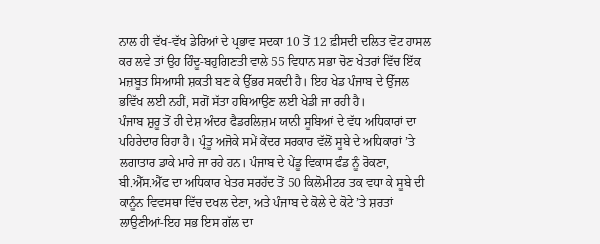ਨਾਲ ਹੀ ਵੱਖ-ਵੱਖ ਡੇਰਿਆਂ ਦੇ ਪ੍ਰਭਾਵ ਸਦਕਾ 10 ਤੋਂ 12 ਫ਼ੀਸਦੀ ਦਲਿਤ ਵੋਟ ਹਾਸਲ ਕਰ ਲਵੇ ਤਾਂ ਉਹ ਹਿੰਦੂ-ਬਹੁਗਿਣਤੀ ਵਾਲੇ 55 ਵਿਧਾਨ ਸਭਾ ਚੋਣ ਖੇਤਰਾਂ ਵਿੱਚ ਇੱਕ ਮਜ਼ਬੂਤ ਸਿਆਸੀ ਸ਼ਕਤੀ ਬਣ ਕੇ ਉੱਭਰ ਸਕਦੀ ਹੈ। ਇਹ ਖੇਡ ਪੰਜਾਬ ਦੇ ਉੱਜਲ ਭਵਿੱਖ ਲਈ ਨਹੀਂ, ਸਗੋਂ ਸੱਤਾ ਹਥਿਆਉਣ ਲਈ ਖੇਡੀ ਜਾ ਰਹੀ ਹੈ।
ਪੰਜਾਬ ਸ਼ੁਰੂ ਤੋਂ ਹੀ ਦੇਸ਼ ਅੰਦਰ ਫੈਡਰਲਿਜ਼ਮ ਯਾਨੀ ਸੂਬਿਆਂ ਦੇ ਵੱਧ ਅਧਿਕਾਰਾਂ ਦਾ ਪਹਿਰੇਦਾਰ ਰਿਹਾ ਹੈ। ਪ੍ਰੰਤੂ ਅਜੋਕੇ ਸਮੇਂ ਕੇਂਦਰ ਸਰਕਾਰ ਵੱਲੋਂ ਸੂਬੇ ਦੇ ਅਧਿਕਾਰਾਂ ’ਤੇ ਲਗਾਤਾਰ ਡਾਕੇ ਮਾਰੇ ਜਾ ਰਹੇ ਹਨ। ਪੰਜਾਬ ਦੇ ਪੇਂਡੂ ਵਿਕਾਸ ਫੰਡ ਨੂੰ ਰੋਕਣਾ, ਬੀ.ਐੱਸ.ਐੱਫ ਦਾ ਅਧਿਕਾਰ ਖੇਤਰ ਸਰਹੱਦ ਤੋਂ 50 ਕਿਲੋਮੀਟਰ ਤਕ ਵਧਾ ਕੇ ਸੂਬੇ ਦੀ ਕਾਨੂੰਨ ਵਿਵਸਥਾ ਵਿੱਚ ਦਖਲ ਦੇਣਾ, ਅਤੇ ਪੰਜਾਬ ਦੇ ਕੋਲੇ ਦੇ ਕੋਟੇ ’ਤੇ ਸ਼ਰਤਾਂ ਲਾਉਣੀਆਂ-ਇਹ ਸਭ ਇਸ ਗੱਲ ਦਾ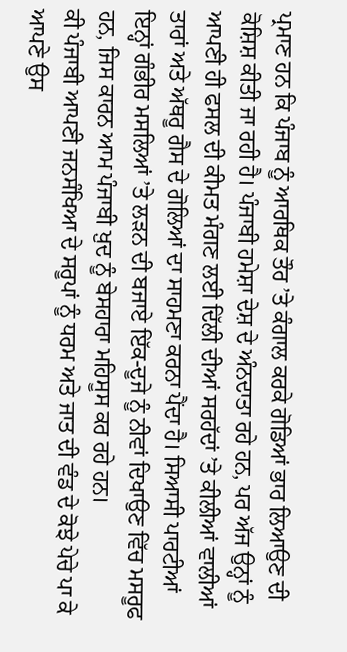ਪ੍ਰਮਾਣ ਹਨ ਕਿ ਪੰਜਾਬ ਨੂੰ ਆਰਥਿਕ ਤੌਰ ’ਤੇ ਕੰਗਾਲ ਕਰਕੇ ਗੋਡਿਆਂ ਭਾਰ ਲਿਆਉਣ ਦੀ ਕੋਸ਼ਿਸ਼ ਕੀਤੀ ਜਾ ਰਹੀ ਹੈ। ਪੰਜਾਬੀ ਹਮੇਸ਼ਾ ਦੇਸ਼ ਦੇ ਅੰਨਦਾਤਾ ਰਹੇ ਹਨ, ਪਰ ਅੱਜ ਉਨ੍ਹਾਂ ਨੂੰ ਆਪਣੀ ਹੀ ਫਸਲ ਦੀ ਕੀਮਤ ਮੰਗਣ ਲਈ ਦਿੱਲੀ ਦੀਆਂ ਸਰਹੱਦਾਂ ’ਤੇ ਕੀਲੀਆਂ ਵਾਲੀਆਂ ਤਾਰਾਂ ਅਤੇ ਅੱਥਰੂ ਗੈਸ ਦੇ ਗੋਲਿਆਂ ਦਾ ਸਾਹਮਣਾ ਕਰਨਾ ਪੈਂਦਾ ਹੈ। ਸਿਆਸੀ ਪਾਰਟੀਆਂ ਇਨ੍ਹਾਂ ਗੰਭੀਰ ਮਸਲਿਆਂ ’ਤੇ ਲੜਨ ਦੀ ਬਜਾਏ ਇੱਕ-ਦੂਜੇ ਨੂੰ ਨੀਵਾਂ ਦਿਖਾਉਣ ਵਿੱਚ ਮਸਰੂਫ ਹਨ, ਜਿਸ ਕਾਰਨ ਆਮ ਪੰਜਾਬੀ ਖ਼ੁਦ ਨੂੰ ਬੇਸਹਾਰਾ ਮਹਿਸੂਸ ਕਰ ਰਹੇ ਹਨ।
ਕੀ ਪੰਜਾਬੀ ਆਪਣੀ ਜਨਸੰਖਿਆ ਦੇ ਸਰੂਪਾਂ ਨੂੰ ਧਰਮ ਅਤੇ ਜਾਤ ਦੀ ਵੰਡ ਦੇ ਕੋਝੇ ਪੇਚੇ ਪਾ ਕੇ ਆਪਣੇ ਉਸ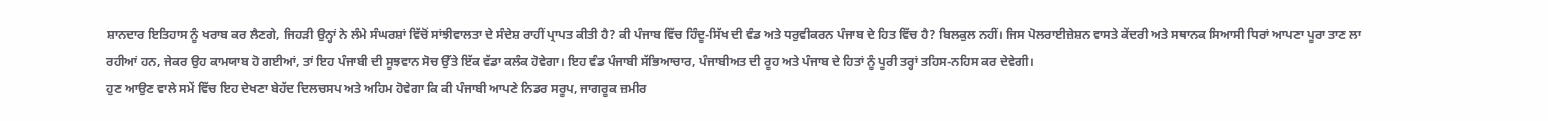ਸ਼ਾਨਦਾਰ ਇਤਿਹਾਸ ਨੂੰ ਖਰਾਬ ਕਰ ਲੈਣਗੇ, ਜਿਹੜੀ ਉਨ੍ਹਾਂ ਨੇ ਲੰਮੇ ਸੰਘਰਸ਼ਾਂ ਵਿੱਚੋਂ ਸਾਂਝੀਵਾਲਤਾ ਦੇ ਸੰਦੇਸ਼ ਰਾਹੀਂ ਪ੍ਰਾਪਤ ਕੀਤੀ ਹੈ? ਕੀ ਪੰਜਾਬ ਵਿੱਚ ਹਿੰਦੂ-ਸਿੱਖ ਦੀ ਵੰਡ ਅਤੇ ਧਰੁਵੀਕਰਨ ਪੰਜਾਬ ਦੇ ਹਿਤ ਵਿੱਚ ਹੈ? ਬਿਲਕੁਲ ਨਹੀਂ। ਜਿਸ ਪੋਲਰਾਈਜ਼ੇਸ਼ਨ ਵਾਸਤੇ ਕੇਂਦਰੀ ਅਤੇ ਸਥਾਨਕ ਸਿਆਸੀ ਧਿਰਾਂ ਆਪਣਾ ਪੂਰਾ ਤਾਣ ਲਾ ਰਹੀਆਂ ਹਨ, ਜੇਕਰ ਉਹ ਕਾਮਯਾਬ ਹੋ ਗਈਆਂ, ਤਾਂ ਇਹ ਪੰਜਾਬੀ ਦੀ ਸੂਝਵਾਨ ਸੋਚ ਉੱਤੇ ਇੱਕ ਵੱਡਾ ਕਲੰਕ ਹੋਵੇਗਾ। ਇਹ ਵੰਡ ਪੰਜਾਬੀ ਸੱਭਿਆਚਾਰ, ਪੰਜਾਬੀਅਤ ਦੀ ਰੂਹ ਅਤੇ ਪੰਜਾਬ ਦੇ ਹਿਤਾਂ ਨੂੰ ਪੂਰੀ ਤਰ੍ਹਾਂ ਤਹਿਸ-ਨਹਿਸ ਕਰ ਦੇਵੇਗੀ।
ਹੁਣ ਆਉਣ ਵਾਲੇ ਸਮੇਂ ਵਿੱਚ ਇਹ ਦੇਖਣਾ ਬੇਹੱਦ ਦਿਲਚਸਪ ਅਤੇ ਅਹਿਮ ਹੋਵੇਗਾ ਕਿ ਕੀ ਪੰਜਾਬੀ ਆਪਣੇ ਨਿਡਰ ਸਰੂਪ, ਜਾਗਰੂਕ ਜ਼ਮੀਰ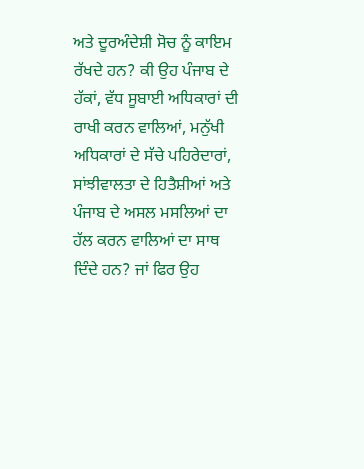ਅਤੇ ਦੂਰਅੰਦੇਸ਼ੀ ਸੋਚ ਨੂੰ ਕਾਇਮ ਰੱਖਦੇ ਹਨ? ਕੀ ਉਹ ਪੰਜਾਬ ਦੇ ਹੱਕਾਂ, ਵੱਧ ਸੂਬਾਈ ਅਧਿਕਾਰਾਂ ਦੀ ਰਾਖੀ ਕਰਨ ਵਾਲਿਆਂ, ਮਨੁੱਖੀ ਅਧਿਕਾਰਾਂ ਦੇ ਸੱਚੇ ਪਹਿਰੇਦਾਰਾਂ, ਸਾਂਝੀਵਾਲਤਾ ਦੇ ਹਿਤੈਸ਼ੀਆਂ ਅਤੇ ਪੰਜਾਬ ਦੇ ਅਸਲ ਮਸਲਿਆਂ ਦਾ ਹੱਲ ਕਰਨ ਵਾਲਿਆਂ ਦਾ ਸਾਥ ਦਿੰਦੇ ਹਨ? ਜਾਂ ਫਿਰ ਉਹ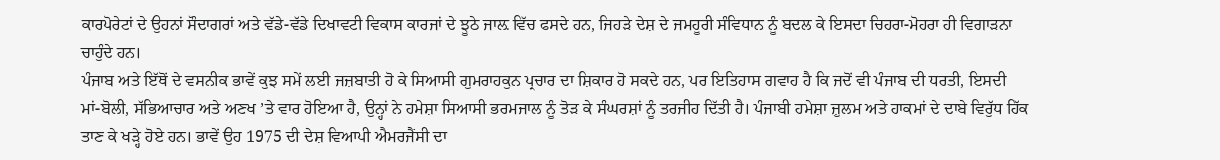ਕਾਰਪੋਰੇਟਾਂ ਦੇ ਉਹਨਾਂ ਸੌਦਾਗਰਾਂ ਅਤੇ ਵੱਡੇ-ਵੱਡੇ ਦਿਖਾਵਟੀ ਵਿਕਾਸ ਕਾਰਜਾਂ ਦੇ ਝੂਠੇ ਜਾਲ਼ ਵਿੱਚ ਫਸਦੇ ਹਨ, ਜਿਹੜੇ ਦੇਸ਼ ਦੇ ਜਮਹੂਰੀ ਸੰਵਿਧਾਨ ਨੂੰ ਬਦਲ ਕੇ ਇਸਦਾ ਚਿਹਰਾ-ਮੋਹਰਾ ਹੀ ਵਿਗਾੜਨਾ ਚਾਹੁੰਦੇ ਹਨ।
ਪੰਜਾਬ ਅਤੇ ਇੱਥੋਂ ਦੇ ਵਸਨੀਕ ਭਾਵੇਂ ਕੁਝ ਸਮੇਂ ਲਈ ਜਜ਼ਬਾਤੀ ਹੋ ਕੇ ਸਿਆਸੀ ਗੁਮਰਾਹਕੁਨ ਪ੍ਰਚਾਰ ਦਾ ਸ਼ਿਕਾਰ ਹੋ ਸਕਦੇ ਹਨ, ਪਰ ਇਤਿਹਾਸ ਗਵਾਹ ਹੈ ਕਿ ਜਦੋਂ ਵੀ ਪੰਜਾਬ ਦੀ ਧਰਤੀ, ਇਸਦੀ ਮਾਂ-ਬੋਲੀ, ਸੱਭਿਆਚਾਰ ਅਤੇ ਅਣਖ ’ਤੇ ਵਾਰ ਹੋਇਆ ਹੈ, ਉਨ੍ਹਾਂ ਨੇ ਹਮੇਸ਼ਾ ਸਿਆਸੀ ਭਰਮਜਾਲ ਨੂੰ ਤੋੜ ਕੇ ਸੰਘਰਸ਼ਾਂ ਨੂੰ ਤਰਜੀਹ ਦਿੱਤੀ ਹੈ। ਪੰਜਾਬੀ ਹਮੇਸ਼ਾ ਜ਼ੁਲਮ ਅਤੇ ਹਾਕਮਾਂ ਦੇ ਦਾਬੇ ਵਿਰੁੱਧ ਹਿੱਕ ਤਾਣ ਕੇ ਖੜ੍ਹੇ ਹੋਏ ਹਨ। ਭਾਵੇਂ ਉਹ 1975 ਦੀ ਦੇਸ਼ ਵਿਆਪੀ ਐਮਰਜੈਂਸੀ ਦਾ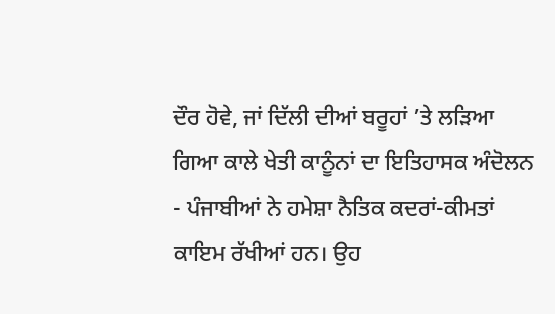ਦੌਰ ਹੋਵੇ, ਜਾਂ ਦਿੱਲੀ ਦੀਆਂ ਬਰੂਹਾਂ ’ਤੇ ਲੜਿਆ ਗਿਆ ਕਾਲੇ ਖੇਤੀ ਕਾਨੂੰਨਾਂ ਦਾ ਇਤਿਹਾਸਕ ਅੰਦੋਲਨ - ਪੰਜਾਬੀਆਂ ਨੇ ਹਮੇਸ਼ਾ ਨੈਤਿਕ ਕਦਰਾਂ-ਕੀਮਤਾਂ ਕਾਇਮ ਰੱਖੀਆਂ ਹਨ। ਉਹ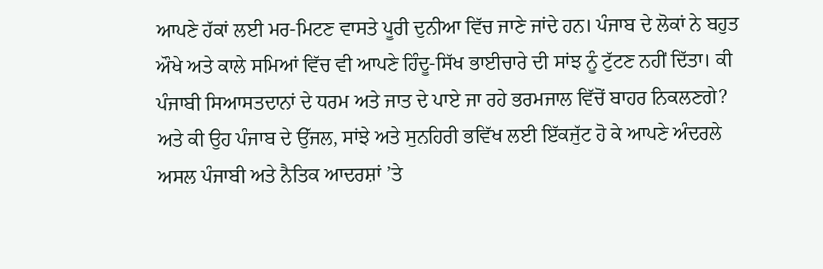ਆਪਣੇ ਹੱਕਾਂ ਲਈ ਮਰ-ਮਿਟਣ ਵਾਸਤੇ ਪੂਰੀ ਦੁਨੀਆ ਵਿੱਚ ਜਾਣੇ ਜਾਂਦੇ ਹਨ। ਪੰਜਾਬ ਦੇ ਲੋਕਾਂ ਨੇ ਬਹੁਤ ਔਖੇ ਅਤੇ ਕਾਲੇ ਸਮਿਆਂ ਵਿੱਚ ਵੀ ਆਪਣੇ ਹਿੰਦੂ-ਸਿੱਖ ਭਾਈਚਾਰੇ ਦੀ ਸਾਂਝ ਨੂੰ ਟੁੱਟਣ ਨਹੀਂ ਦਿੱਤਾ। ਕੀ ਪੰਜਾਬੀ ਸਿਆਸਤਦਾਨਾਂ ਦੇ ਧਰਮ ਅਤੇ ਜਾਤ ਦੇ ਪਾਏ ਜਾ ਰਹੇ ਭਰਮਜਾਲ ਵਿੱਚੋਂ ਬਾਹਰ ਨਿਕਲਣਗੇ? ਅਤੇ ਕੀ ਉਹ ਪੰਜਾਬ ਦੇ ਉੱਜਲ, ਸਾਂਝੇ ਅਤੇ ਸੁਨਹਿਰੀ ਭਵਿੱਖ ਲਈ ਇੱਕਜੁੱਟ ਹੋ ਕੇ ਆਪਣੇ ਅੰਦਰਲੇ ਅਸਲ ਪੰਜਾਬੀ ਅਤੇ ਨੈਤਿਕ ਆਦਰਸ਼ਾਂ ’ਤੇ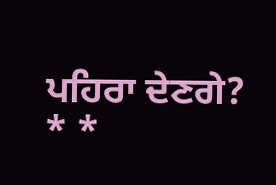ਪਹਿਰਾ ਦੇਣਗੇ?
* *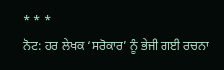* * *
ਨੋਟ: ਹਰ ਲੇਖਕ ‘ਸਰੋਕਾਰ’ ਨੂੰ ਭੇਜੀ ਗਈ ਰਚਨਾ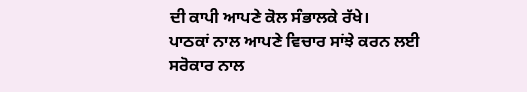ਦੀ ਕਾਪੀ ਆਪਣੇ ਕੋਲ ਸੰਭਾਲਕੇ ਰੱਖੇ।
ਪਾਠਕਾਂ ਨਾਲ ਆਪਣੇ ਵਿਚਾਰ ਸਾਂਝੇ ਕਰਨ ਲਈ ਸਰੋਕਾਰ ਨਾਲ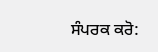ਸੰਪਰਕ ਕਰੋ: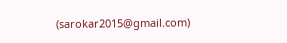(sarokar2015@gmail.com)